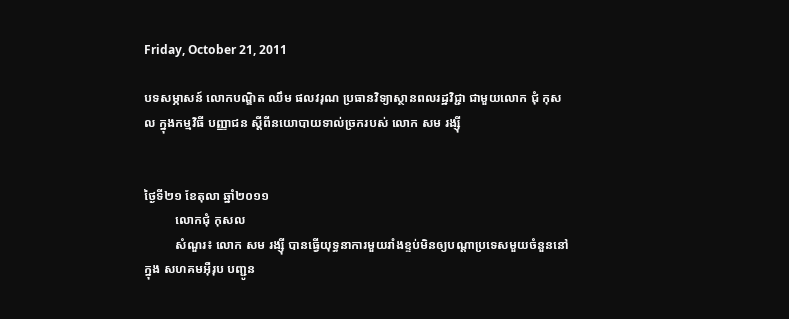Friday, October 21, 2011

បទសម្ភាសន៍ លោកបណ្ឌិត ឈឹម ផលវរុណ ប្រធានវិទ្យាស្ថានពលរដ្ឋវិជ្ជា ជាមួយលោក ជុំ កុសល ក្នុងកម្មវិធី បញ្ញាជន ស្តីពីនយោបាយទាល់ច្រករបស់ លោក សម រង្ស៊ី


ថ្ងៃទី២១ ខែតុលា ឆ្នាំ២០១១
          លោកជុំ កុសល
          សំណួរ៖ លោក សម រង្ស៊ី បានធ្វើយុទ្ធនាការមួយរាំងខ្ទប់មិនឲ្យបណ្តាប្រទេសមួយចំនួននៅក្នុង សហគមអ៊ឺរុប បញ្ជូន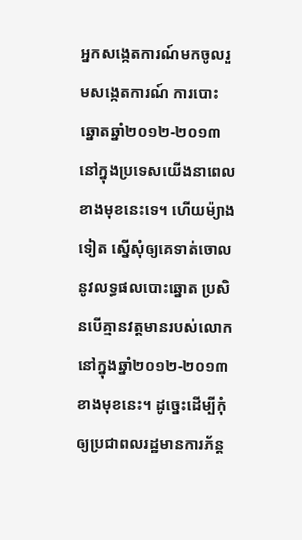អ្នកសង្កេតការណ៍មកចូលរួមសង្កេតការណ៍ ការបោះឆ្នោតឆ្នាំ២០១២-២០១៣ នៅក្នុងប្រទេសយើងនាពេលខាងមុខនេះទេ។ ហើយម៉្យាងទៀត ស្នើសុំឲ្យគេទាត់ចោលនូវលទ្ធផលបោះឆ្នោត ប្រសិនបើគ្មានវត្តមានរបស់លោក នៅក្នុងឆ្នាំ២០១២-២០១៣ ខាងមុខនេះ។ ដូច្នេះដើម្បីកុំឲ្យប្រជាពលរដ្ឋមានការភ័ន្ត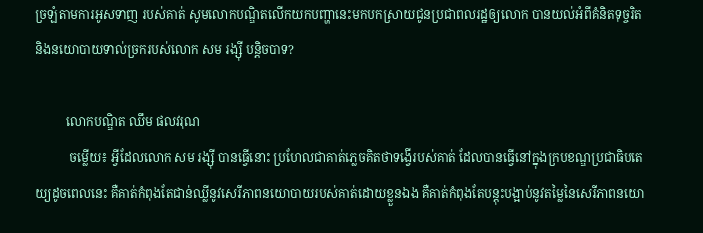ច្រឡំតាមការអូសទាញ របស់គាត់ សូមលោកបណ្ឌិតលើកយកបញ្ហានេះមកបកស្រាយជូនប្រជាពលរដ្ឋឲ្យលោក បានយល់អំពីគំនិតទុច្ចរិត និងនយោបាយទាល់ច្រករបស់លោក សម រង្ស៊ី បន្តិចបាទ?

          លោកបណ្ឌិត ឈឹម ផលវរុណ
           ចម្លើយ៖ អ្វីដែលលោក សម រង្ស៊ី បានធ្វើនោះ ប្រហែលជាគាត់ភ្លេចគិតថាទង្វើរបស់គាត់ ដែលបានធ្វើនៅក្នុងក្របខណ្ឌប្រជាធិបតេយ្យដូចពេលនេះ គឺគាត់កំពុងតែជាន់ឈ្លីនូវសេរីភាពនយោបាយរបស់គាត់ដោយខ្លួនឯង គឺគាត់កំពុងតែបន្តុះបង្អាប់នូវតម្លៃនៃសេរីភាពនយោ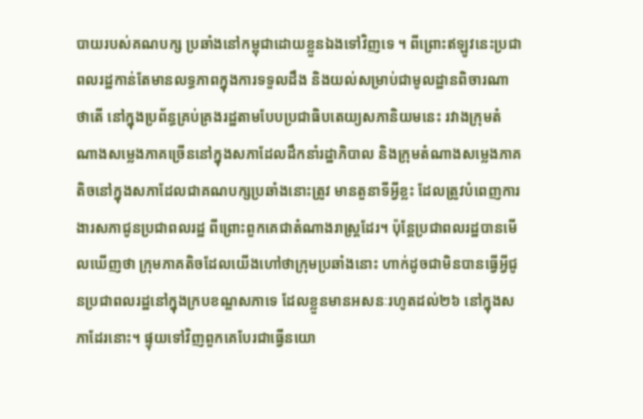បាយរបស់គណបក្ស ប្រឆាំងនៅកម្ពុជាដោយខ្លួនឯងទៅវិញទេ ។ ពីព្រោះឥឡូវនេះប្រជាពលរដ្ឋកាន់តែមានលទ្ធភាពក្នុងការទទួលដឹង និងយល់សម្រាប់ជាមូលដ្ឋានពិចារណាថាតើ នៅក្នុងប្រព័ន្ធគ្រប់គ្រងរដ្ឋតាមបែបប្រជាធិបតេយ្យសភានិយមនេះ រវាងក្រុមតំណាងសម្លេងភាគច្រើននៅក្នុងសភាដែលដឹកនាំរដ្ឋាភិបាល និងក្រុមតំណាងសម្លេងភាគតិចនៅក្នុងសភាដែលជាគណបក្សប្រឆាំងនោះត្រូវ មានតួនាទីអ្វីខ្លះ ដែលត្រូវបំពេញការងារសភាជូនប្រជាពលរដ្ឋ ពីព្រោះពួកគេជាតំណាងរាស្ត្រដែរ។ ប៉ុន្តែប្រជាពលរដ្ឋបានមើលឃើញថា ក្រុមភាគតិចដែលយើងហៅថាក្រុមប្រឆាំងនោះ ហាក់ដូចជាមិនបានធ្វើអ្វីជូនប្រជាពលរដ្ឋនៅក្នុងក្របខណ្ឌសភាទេ ដែលខ្លួនមានអសនៈរហូតដល់២៦ នៅក្នុងសភាដែរនោះ។ ផ្ទុយទៅវិញពួកគេបែរជាធ្វើនយោ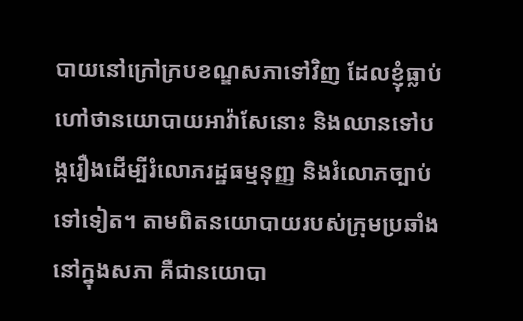បាយនៅក្រៅក្របខណ្ឌសភាទៅវិញ ដែលខ្ញុំធ្លាប់ហៅថានយោបាយអាវ៉ាសែនោះ និងឈានទៅបង្ករឿងដើម្បីរំលោភរដ្ឋធម្មនុញ្ញ និងរំលោភច្បាប់ទៅទៀត។ តាមពិតនយោបាយរបស់ក្រុមប្រឆាំងនៅក្នុងសភា គឺជានយោបា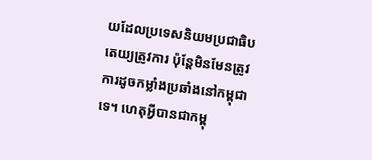យដែលប្រទេសនិយមប្រជាធិបតេយ្យត្រូវការ ប៉ុន្តែមិនមែនត្រូវការដូចកម្លាំងប្រឆាំងនៅកម្ពុជាទេ។ ហេតុអ្វីបានជាកម្ពុ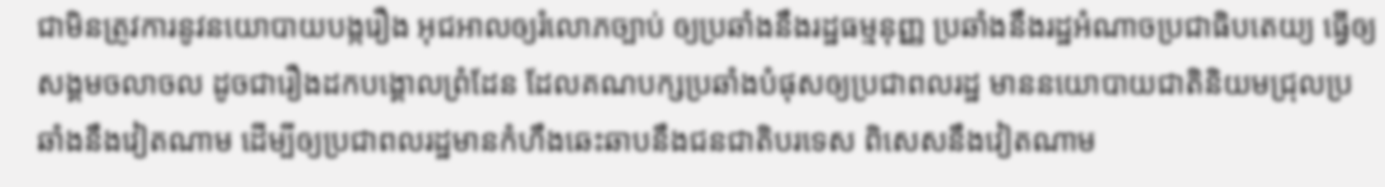ជាមិនត្រូវការនូវនយោបាយបង្ករឿង អុជអាលឲ្យរំលោភច្បាប់ ឲ្យប្រឆាំងនឹងរដ្ឋធម្មនុញ្ញ ប្រឆាំងនឹងរដ្ឋអំណាចប្រជាធិបតេយ្យ ធ្វើឲ្យសង្គមចលាចល ដូចជារឿងដកបង្គោលព្រំដែន ដែលគណបក្សប្រឆាំងបំផុសឲ្យប្រជាពលរដ្ឋ មាននយោបាយជាតិនិយមជ្រុលប្រឆាំងនឹងវៀតណាម ដើម្បីឲ្យប្រជាពលរដ្ឋមានកំហឹងឆេះឆាបនឹងជនជាតិបរទេស ពិសេសនឹងវៀតណាម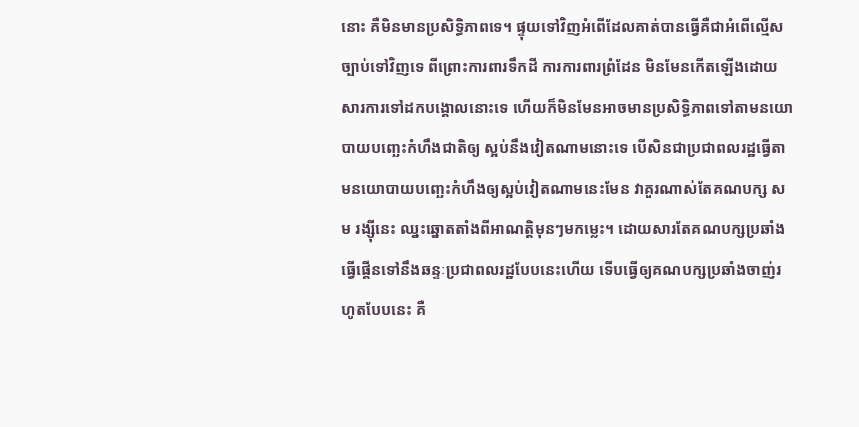នោះ គឺមិនមានប្រសិទ្ធិភាពទេ។ ផ្ទុយទៅវិញអំពើដែលគាត់បានធ្វើគឺជាអំពើល្មើសច្បាប់ទៅវិញទេ ពីព្រោះការពារទឹកដី ការការពារព្រំដែន មិនមែនកើតឡើងដោយសារការទៅដកបង្គោលនោះទេ ហើយក៏មិនមែនអាចមានប្រសិទ្ធិភាពទៅតាមនយោបាយបញ្ឆេះកំហឹងជាតិឲ្យ ស្អប់នឹងវៀតណាមនោះទេ បើសិនជាប្រជាពលរដ្ឋធ្វើតាមនយោបាយបញ្ឆេះកំហឹងឲ្យស្អប់វៀតណាមនេះមែន វាគួរណាស់តែគណបក្ស សម រង្ស៊ីនេះ ឈ្នះឆ្នោតតាំងពីអាណត្តិមុនៗមកម្លេះ។ ដោយសារតែគណបក្សប្រឆាំងធ្វើផ្គើនទៅនឹងឆន្ទៈប្រជាពលរដ្ឋបែបនេះហើយ ទើបធ្វើឲ្យគណបក្សប្រឆាំងចាញ់រហូតបែបនេះ គឺ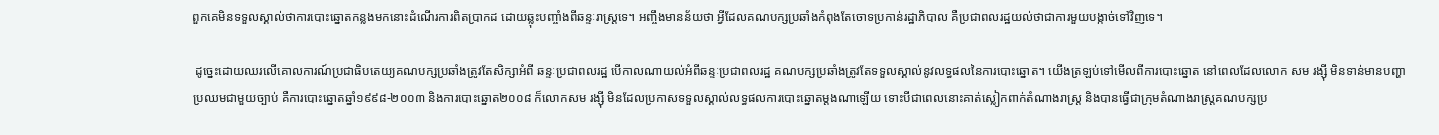ពួកគេមិនទទួលស្គាល់ថាការបោះឆ្នោតកន្លងមកនោះដំណើរការពិតប្រាកដ ដោយឆ្លុះបញ្ចាំងពីឆន្ទៈរាស្ត្រទេ។ អញ្ចឹងមានន័យថា អ្វីដែលគណបក្សប្រឆាំងកំពុងតែចោទប្រកាន់រដ្ឋាភិបាល គឺប្រជាពលរដ្ឋយល់ថាជាការមួយបង្កាច់ទៅវិញទេ។

 ដូច្នេះដោយឈរលើគោលការណ៍ប្រជាធិបតេយ្យគណបក្សប្រឆាំងត្រូវតែសិក្សាអំពី ឆន្ទៈប្រជាពលរដ្ឋ បើកាលណាយល់អំពីឆន្ទៈប្រជាពលរដ្ឋ គណបក្សប្រឆាំងត្រូវតែទទួលស្គាល់នូវលទ្ធផលនៃការបោះឆ្នោត។ យើងត្រឡប់ទៅមើលពីការបោះឆ្នោត នៅពេលដែលលោក សម រង្ស៊ី មិនទាន់មានបញ្ហាប្រឈមជាមួយច្បាប់ គឺការបោះឆ្នោតឆ្នាំ១៩៩៨-២០០៣ និងការបោះឆ្នោត២០០៨ ក៏លោកសម រង្ស៊ី មិនដែលប្រកាសទទួលស្គាល់លទ្ធផលការបោះឆ្នោតម្តងណាឡើយ ទោះបីជាពេលនោះគាត់ស្លៀកពាក់តំណាងរាស្ត្រ និងបានធ្វើជាក្រុមតំណាងរាស្ត្រគណបក្សប្រ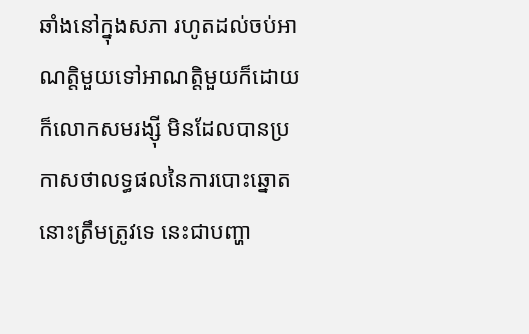ឆាំងនៅក្នុងសភា រហូតដល់ចប់អាណត្តិមួយទៅអាណត្តិមួយក៏ដោយ ក៏លោកសមរង្ស៊ី មិនដែលបានប្រកាសថាលទ្ធផលនៃការបោះឆ្នោតនោះត្រឹមត្រូវទេ នេះជាបញ្ហា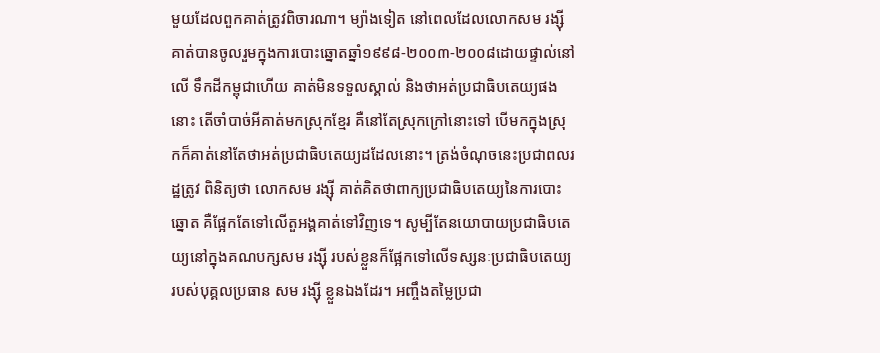មួយដែលពួកគាត់ត្រូវពិចារណា។ ម្យ៉ាងទៀត នៅពេលដែលលោកសម រង្ស៊ី គាត់បានចូលរួមក្នុងការបោះឆ្នោតឆ្នាំ១៩៩៨-២០០៣-២០០៨ដោយផ្ទាល់នៅលើ ទឹកដីកម្ពុជាហើយ គាត់មិនទទួលស្គាល់ និងថាអត់ប្រជាធិបតេយ្យផងនោះ តើចាំបាច់អីគាត់មកស្រុកខ្មែរ គឺនៅតែស្រុកក្រៅនោះទៅ បើមកក្នុងស្រុកក៏គាត់នៅតែថាអត់ប្រជាធិបតេយ្យដដែលនោះ។ ត្រង់ចំណុចនេះប្រជាពលរដ្ឋត្រូវ ពិនិត្យថា លោកសម រង្ស៊ី គាត់គិតថាពាក្យប្រជាធិបតេយ្យនៃការបោះឆ្នោត គឺផ្អែកតែទៅលើតួអង្គគាត់ទៅវិញទេ។ សូម្បីតែនយោបាយប្រជាធិបតេយ្យនៅក្នុងគណបក្សសម រង្ស៊ី របស់ខ្លួនក៏ផ្អែកទៅលើទស្សនៈប្រជាធិបតេយ្យរបស់បុគ្គលប្រធាន សម រង្ស៊ី ខ្លួនឯងដែរ។ អញ្ចឹងតម្លៃប្រជា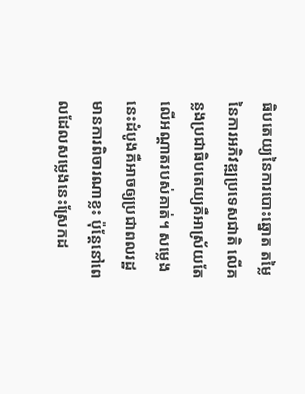ធិបតេយ្យនៃការបោះឆ្នោត តម្លៃនៃការអភិវឌ្ឍប្រទេសជាតិ លើគន្លងប្រជាធិបតេយ្យគឺអាស្រ័យតែលើអណ្តាតរបស់គាត់។ សម្លេងនេះដំបូងគឺអាចឲ្យប្រជាពលរដ្ឋមានការពិចារណាខ្លះ ប៉ុន្តែនៅពេលដែលសម្លេងនេះស្រែកដ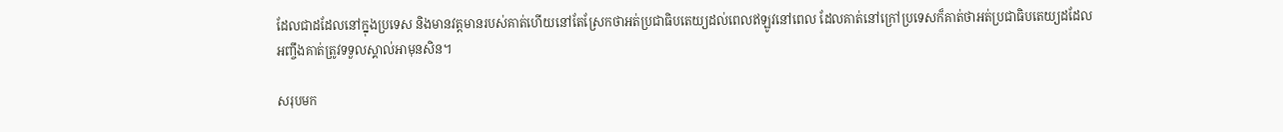ដែលជាដដែលនៅក្នុងប្រទេស និងមានវត្តមានរបស់គាត់ហើយនៅតែស្រែកថាអត់ប្រជាធិបតេយ្យដល់ពេលឥឡូវនៅពេល ដែលគាត់នៅក្រៅប្រទេសក៏គាត់ថាអត់ប្រជាធិបតេយ្យដដែល អញ្ចឹងគាត់ត្រូវទទួលស្គាល់អាមុនសិន។

សរុបមក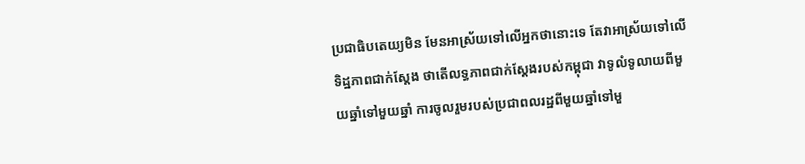ប្រជាធិបតេយ្យមិន មែនអាស្រ័យទៅលើអ្នកថានោះទេ តែវាអាស្រ័យទៅលើទិដ្ឋភាពជាក់ស្តែង ថាតើលទ្ធភាពជាក់ស្តែងរបស់កម្ពុជា វាទូលំទូលាយពីមួយឆ្នាំទៅមួយឆ្នាំ ការចូលរួមរបស់ប្រជាពលរដ្ឋពីមួយឆ្នាំទៅមួ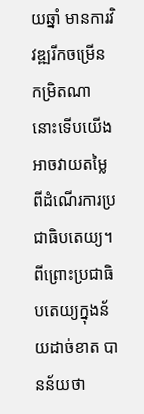យឆ្នាំ មានការវិវឌ្ឍរីកចម្រើនកម្រិតណា នោះទើបយើងអាចវាយតម្លៃពីដំណើរការប្រជាធិបតេយ្យ។ ពីព្រោះប្រជាធិបតេយ្យក្នុងន័យដាច់ខាត បានន័យថា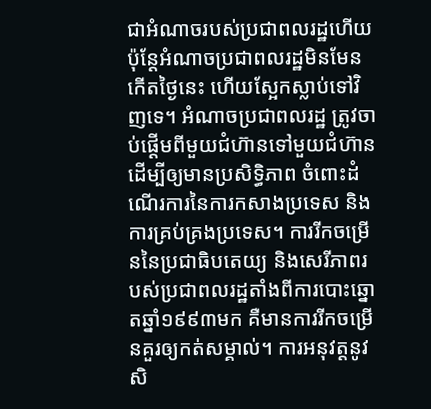ជាអំណាចរបស់ប្រជាពលរដ្ឋហើយ ប៉ុន្តែអំណាចប្រជាពលរដ្ឋមិនមែនកើតថ្ងៃនេះ ហើយស្អែកស្លាប់ទៅវិញទេ។ អំណាចប្រជាពលរដ្ឋ ត្រូវចាប់ផ្តើមពីមួយជំហ៊ានទៅមួយជំហ៊ាន ដើម្បីឲ្យមានប្រសិទ្ធិភាព ចំពោះដំណើរការនៃការកសាងប្រទេស និងការគ្រប់គ្រងប្រទេស។ ការរីកចម្រើននៃប្រជាធិបតេយ្យ និងសេរីភាពរបស់ប្រជាពលរដ្ឋតាំងពីការបោះឆ្នោតឆ្នាំ១៩៩៣មក គឺមានការរីកចម្រើនគួរឲ្យកត់សម្គាល់។ ការអនុវត្តនូវសិ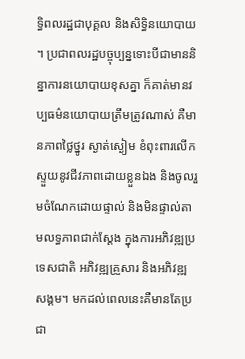ទ្ធិពលរដ្ឋជាបុគ្គល និងសិទ្ធិនយោបាយ។ ប្រជាពលរដ្ឋបច្ចុប្បន្នទោះបីជាមាននិន្នាការនយោបាយខុសគ្នា ក៏គាត់មានវប្បធម៌នយោបាយត្រឹមត្រូវណាស់ គឺមានភាពថ្លៃថ្នូរ ស្ងាត់ស្ងៀម ខំពុះពារលើកស្ទួយនូវជីវភាពដោយខ្លួនឯង និងចូលរួមចំណែកដោយផ្ទាល់ និងមិនផ្ទាល់តាមលទ្ធភាពជាក់ស្តែង ក្នុងការអភិវឌ្ឍប្រទេសជាតិ អភិវឌ្ឍគ្រួសារ និងអភិវឌ្ឍសង្គម។ មកដល់ពេលនេះគឺមានតែប្រជា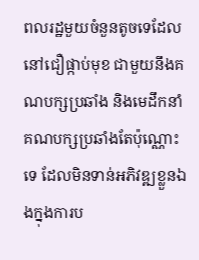ពលរដ្ឋមួយចំនួនតូចទេដែលនៅជឿផ្កាប់មុខ ជាមួយនឹងគណបក្សប្រឆាំង និងមេដឹកនាំគណបក្សប្រឆាំងតែប៉ុណ្ណោះទេ ដែលមិនទាន់អភិវឌ្ឍខ្លួនឯងក្នុងការប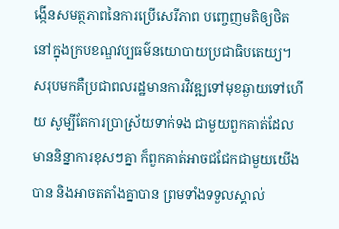ង្កើនសមត្ថភាពនៃការប្រើសេរីភាព បញ្ចេញមតិឲ្យថិតនៅក្នុងក្របខណ្ឌវប្បធម៌នយោបាយប្រជាធិបតេយ្យ។ សរុបមកគឺប្រជាពលរដ្ឋមានការវិវឌ្ឍទៅមុខឆ្ងាយទៅហើយ សូម្បីតែការប្រាស្រ័យទាក់ទង ជាមួយពួកគាត់ដែលមាននិន្នាការខុសៗគ្នា ក៏ពួកគាត់អាចជជែកជាមួយយើងបាន និងអាចតតាំងគ្នាបាន ព្រមទាំងទទួលស្គាល់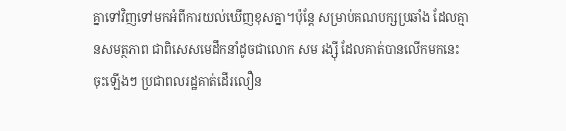គ្នាទៅវិញទៅមកអំពីការយល់ឃើញខុសគ្នា។ប៉ុន្តែ សម្រាប់គណបក្សប្រឆាំង ដែលគ្មានសមត្ថភាព ជាពិសេសមេដឹកនាំដូចជាលោក សម រង្ស៊ី ដែលគាត់បានលើកមកនេះ ចុះឡើងៗ ប្រជាពលរដ្ឋគាត់ដើរលឿន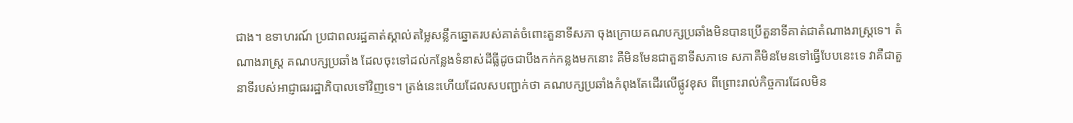ជាង។ ឧទាហរណ៍ ប្រជាពលរដ្ឋគាត់ស្គាល់តម្លៃសន្លឹកឆ្នោតរបស់គាត់ចំពោះតួនាទីសភា ចុងក្រោយគណបក្សប្រឆាំងមិនបានប្រើតួនាទីគាត់ជាតំណាងរាស្ត្រទេ។ តំណាងរាស្ត្រ គណបក្សប្រឆាំង ដែលចុះទៅដល់កន្លែងទំនាស់ដីធ្លីដូចជាបឹងកក់កន្លងមកនោះ គឺមិនមែនជាតួនាទីសភាទេ សភាគឺមិនមែនទៅធ្វើបែបនេះទេ វាគឺជាតួនាទីរបស់អាជ្ញាធររដ្ឋាភិបាលទៅវិញទេ។ ត្រង់នេះហើយដែលសបញ្ជាក់ថា គណបក្សប្រឆាំងកំពុងតែដើរលើផ្លូវខុស ពីព្រោះរាល់កិច្ចការដែលមិន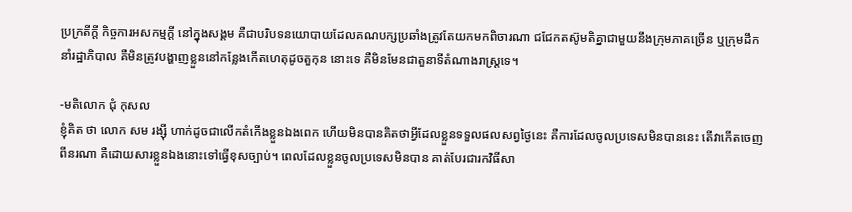ប្រក្រតីក្តី កិច្ចការអសកម្មក្តី នៅក្នុងសង្គម គឺជាបរិបទនយោបាយដែលគណបក្សប្រឆាំងត្រូវតែយកមកពិចារណា ជជែកតស៊ូមតិគ្នាជាមួយនឹងក្រុមភាគច្រើន ឬក្រុមដឹកនាំរដ្ឋាភិបាល គឺមិនត្រូវបង្ហាញខ្លួននៅកន្លែងកើតហេតុដូចតួកុន នោះទេ គឺមិនមែនជាតួនាទីតំណាងរាស្ត្រទេ។

-មតិលោក ជុំ កុសល
ខ្ញុំគិត ថា លោក សម រង្ស៊ី ហាក់ដូចជាលើកតំកើងខ្លួនឯងពេក ហើយមិនបានគិតថាអ្វីដែលខ្លួនទទួលផលសព្វថ្ងៃនេះ គឺការដែលចូលប្រទេសមិនបាននេះ តើវាកើតចេញពីនរណា គឺដោយសារខ្លួនឯងនោះទៅធ្វើខុសច្បាប់។ ពេលដែលខ្លួនចូលប្រទេសមិនបាន គាត់បែរជារកវិធីសា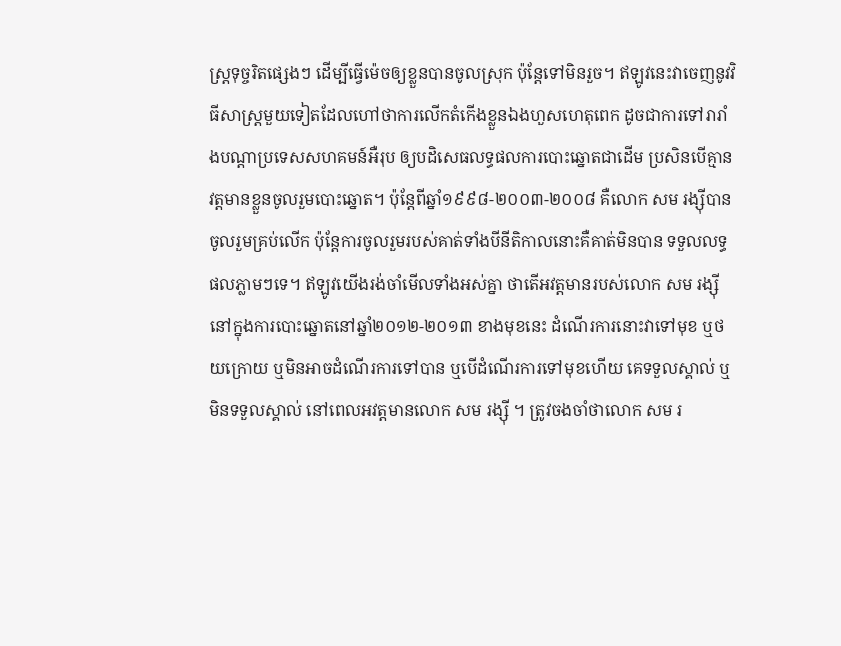ស្ត្រទុច្ចរិតផ្សេងៗ ដើម្បីធ្វើម៉េចឲ្យខ្លួនបានចូលស្រុក ប៉ុន្តែទៅមិនរួច។ ឥឡូវនេះវាចេញនូវវិធីសាស្ត្រមួយទៀតដែលហៅថាការលើកតំកើងខ្លួនឯងហួសហេតុពេក ដូចជាការទៅរារាំងបណ្តាប្រទេសសហគមន៍អឺរុប ឲ្យបដិសេធលទ្ធផលការបោះឆ្នោតជាដើម ប្រសិនបើគ្មានវត្តមានខ្លួនចូលរួមបោះឆ្នោត។ ប៉ុន្តែពីឆ្នាំ១៩៩៨-២០០៣-២០០៨ គឺលោក សម រង្ស៊ីបានចូលរួមគ្រប់លើក ប៉ុន្តែការចូលរួមរបស់គាត់ទាំងបីនីតិកាលនោះគឺគាត់មិនបាន ទទួលលទ្ធផលភ្លាមៗទេ។ ឥឡូវយើងរង់ចាំមើលទាំងអស់គ្នា ថាតើអវត្តមានរបស់លោក សម រង្ស៊ី នៅក្នុងការបោះឆ្នោតនៅឆ្នាំ២០១២-២០១៣ ខាងមុខនេះ ដំណើរការនោះវាទៅមុខ ឬថយក្រោយ ឬមិនអាចដំណើរការទៅបាន ឬបើដំណើរការទៅមុខហើយ គេទទួលស្គាល់ ឬមិនទទួលស្គាល់ នៅពេលអវត្តមានលោក សម រង្ស៊ី ។ ត្រូវចងចាំថាលោក សម រ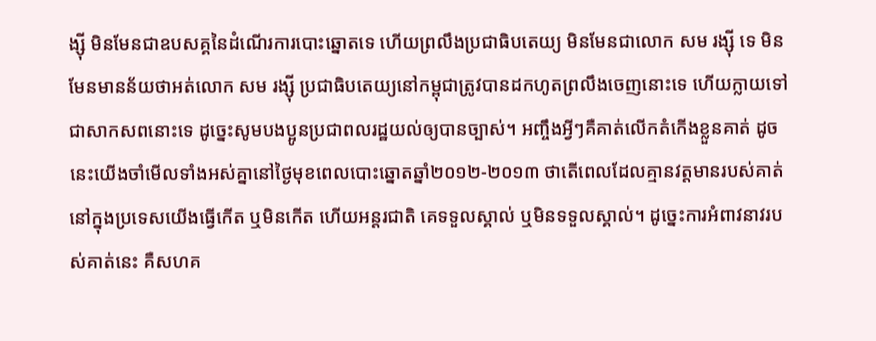ង្ស៊ី មិនមែនជាឧបសគ្គនៃដំណើរការបោះឆ្នោតទេ ហើយព្រលឹងប្រជាធិបតេយ្យ មិនមែនជាលោក សម រង្ស៊ី ទេ មិនមែនមានន័យថាអត់លោក សម រង្ស៊ី ប្រជាធិបតេយ្យនៅកម្ពុជាត្រូវបានដកហូតព្រលឹងចេញនោះទេ ហើយក្លាយទៅជាសាកសពនោះទេ ដូច្នេះសូមបងប្អូនប្រជាពលរដ្ឋយល់ឲ្យបានច្បាស់។ អញ្ចឹងអ្វីៗគឺគាត់លើកតំកើងខ្លួនគាត់ ដូចនេះយើងចាំមើលទាំងអស់គ្នានៅថ្ងៃមុខពេលបោះឆ្នោតឆ្នាំ២០១២-២០១៣ ថាតើពេលដែលគ្មានវត្តមានរបស់គាត់នៅក្នុងប្រទេសយើងធ្វើកើត ឬមិនកើត ហើយអន្តរជាតិ គេទទួលស្គាល់ ឬមិនទទួលស្គាល់។ ដូច្នេះការអំពាវនាវរបស់គាត់នេះ គឺសហគ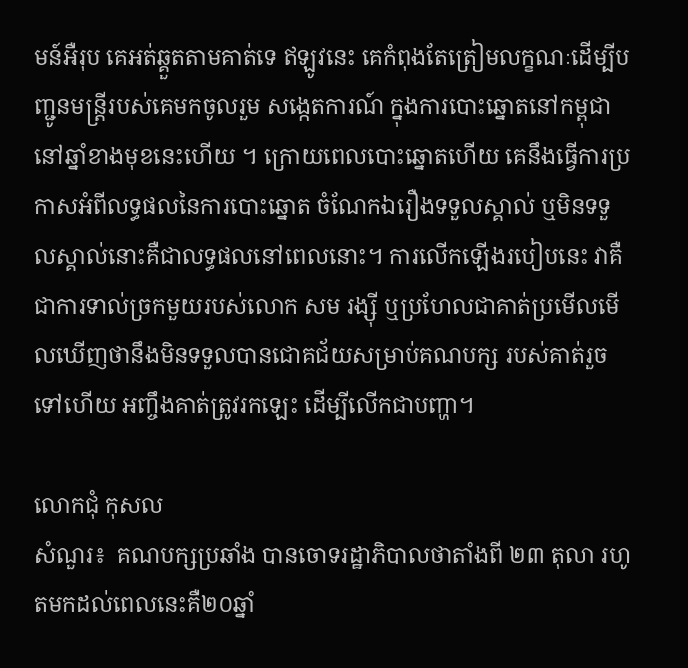មន៍អឺរុប គេអត់ឆ្គួតតាមគាត់ទេ ឥឡូវនេះ គេកំពុងតែត្រៀមលក្ខណៈដើម្បីបញ្ជូនមន្ត្រីរបស់គេមកចូលរួម សង្កេតការណ៍ ក្នុងការបោះឆ្នោតនៅកម្ពុជានៅឆ្នាំខាងមុខនេះហើយ ។ ក្រោយពេលបោះឆ្នោតហើយ គេនឹងធ្វើការប្រកាសអំពីលទ្ធផលនៃការបោះឆ្នោត ចំណែកឯរឿងទទួលស្គាល់ ឬមិនទទួលស្គាល់នោះគឺជាលទ្ធផលនៅពេលនោះ។ ការលើកឡើងរបៀបនេះ វាគឺជាការទាល់ច្រកមួយរបស់លោក សម រង្ស៊ី ឬប្រហែលជាគាត់ប្រមើលមើលឃើញថានឹងមិនទទួលបានជោគជ័យសម្រាប់គណបក្ស របស់គាត់រួចទៅហើយ អញ្ចឹងគាត់ត្រូវរកឡេះ ដើម្បីលើកជាបញ្ហា។

លោកជុំ កុសល
សំណួរ៖  គណបក្សប្រឆាំង បានចោទរដ្ឋាភិបាលថាតាំងពី ២៣ តុលា រហូតមកដល់ពេលនេះគឺ២០ឆ្នាំ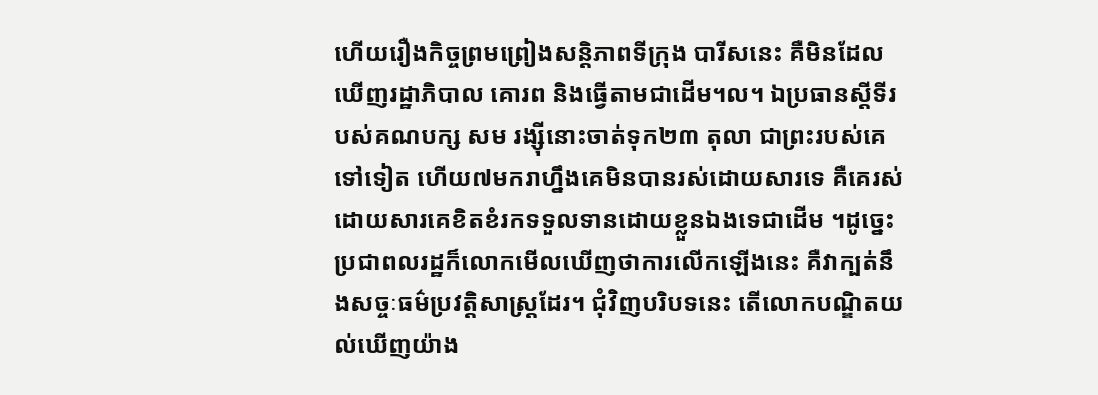ហើយរឿងកិច្ចព្រមព្រៀងសន្តិភាពទីក្រុង បារីសនេះ គឺមិនដែលឃើញរដ្ឋាភិបាល គោរព និងធ្វើតាមជាដើម។ល។ ឯប្រធានស្តីទីរបស់គណបក្ស សម រង្ស៊ីនោះចាត់ទុក២៣ តុលា ជាព្រះរបស់គេទៅទៀត ហើយ៧មករាហ្នឹងគេមិនបានរស់ដោយសារទេ គឺគេរស់ដោយសារគេខិតខំរកទទួលទានដោយខ្លួនឯងទេជាដើម ។ដូច្នេះប្រជាពលរដ្ឋក៏លោកមើលឃើញថាការលើកឡើងនេះ គឺវាក្បត់នឹងសច្ចៈធម៌ប្រវត្តិសាស្ត្រដែរ។ ជុំវិញបរិបទនេះ តើលោកបណ្ឌិតយល់ឃើញយ៉ាង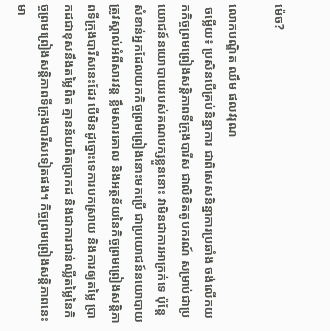ម៉េច?

លោកបណ្ឌិត ឈឹម ផលវរុណ
 ចម្លើយ៖ ប្រសិនបើគ្រប់និន្នាការ ជាពិសេសនិន្នាការប្រឆាំង ចង់លើកយកកិច្ចព្រមព្រៀងសន្តិភាពទីក្រុងបារីស ជាលិខិតតូបករណ៍ សម្រាប់ជាប្រយោជន៍នយោបាយរបស់គណបក្សខ្លួននោះ វាមិនជាការអាក្រក់ទេ ប៉ុន្តែសំខាន់អ្នកដែលយកកិច្ចព្រមព្រៀងនោះមកប្រើ ជាប្រយោជន៍នយោបាយត្រូវស្គាល់អំពីសារវន្ត ខ្លឹមសារគោល និងអត្ថន័យនៃកិច្ចព្រមព្រៀងសន្តិភាពទីក្រុងបារីសនេះដែរ បើមិនដូច្នោះទេការបកស្រាយ និងការឲ្យតម្លៃ ប្រាកដជាខុសនឹងតម្លៃពិត គ្មានន័យពិតប្រាកដ និងជាការជាន់ឈ្លីតម្លៃនៃកិច្ចព្រមព្រៀងសន្តិភាពទីក្រុងបារីសទៀតផង។ កិច្ចព្រមព្រៀងសន្តិភាពនេះ មា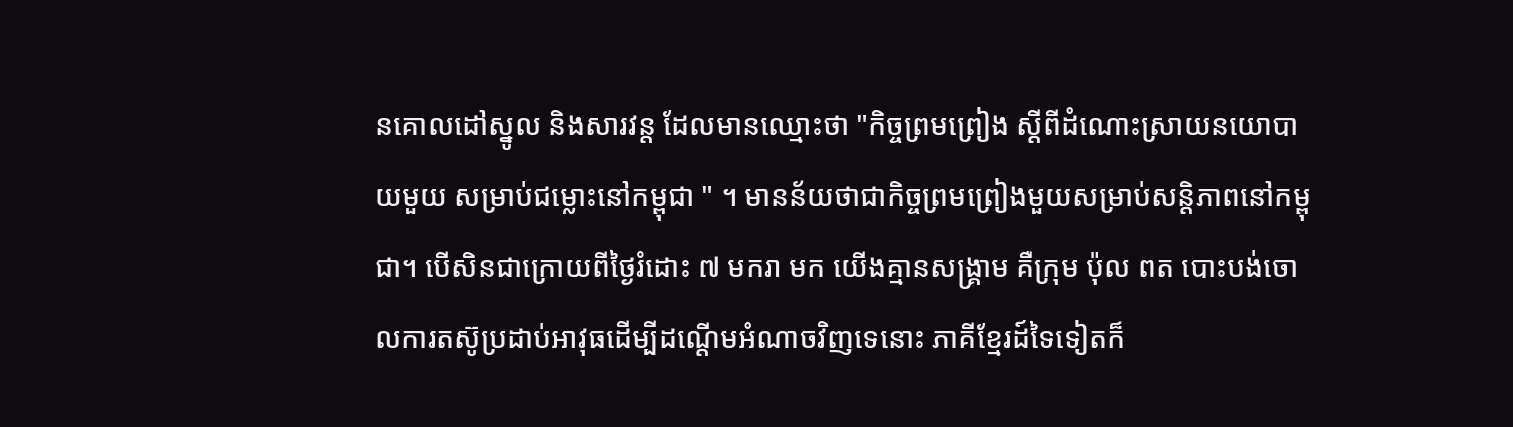នគោលដៅស្នូល និងសារវន្ត ដែលមានឈ្មោះថា "កិច្ចព្រមព្រៀង ស្តីពីដំណោះស្រាយនយោបាយមួយ សម្រាប់ជម្លោះនៅកម្ពុជា " ។ មានន័យថាជាកិច្ចព្រមព្រៀងមួយសម្រាប់សន្តិភាពនៅកម្ពុជា។ បើសិនជាក្រោយពីថ្ងៃរំដោះ ៧ មករា មក យើងគ្មានសង្គ្រាម គឺក្រុម ប៉ុល ពត បោះបង់ចោលការតស៊ូប្រដាប់អាវុធដើម្បីដណ្តើមអំណាចវិញទេនោះ ភាគីខ្មែរដ៍ទៃទៀតក៏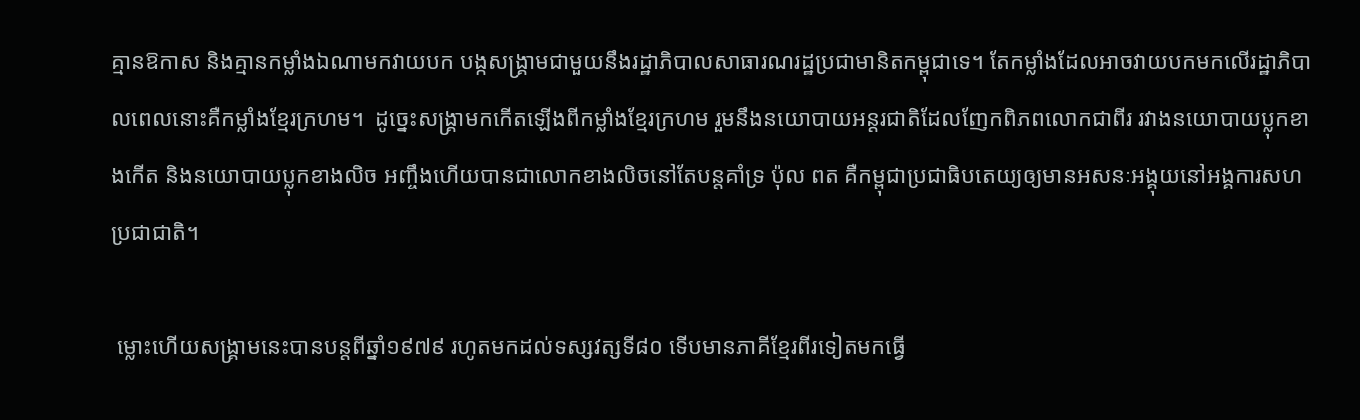គ្មានឱកាស និងគ្មានកម្លាំងឯណាមកវាយបក បង្កសង្គ្រាមជាមួយនឹងរដ្ឋាភិបាលសាធារណរដ្ឋប្រជាមានិតកម្ពុជាទេ។ តែកម្លាំងដែលអាចវាយបកមកលើរដ្ឋាភិបាលពេលនោះគឺកម្លាំងខ្មែរក្រហម។  ដូច្នេះសង្គ្រាមកកើតឡើងពីកម្លាំងខ្មែរក្រហម រួមនឹងនយោបាយអន្តរជាតិដែលញែកពិភពលោកជាពីរ រវាងនយោបាយប្លុកខាងកើត និងនយោបាយប្លុកខាងលិច អញ្ចឹងហើយបានជាលោកខាងលិចនៅតែបន្តគាំទ្រ ប៉ុល ពត គឺកម្ពុជាប្រជាធិបតេយ្យឲ្យមានអសនៈអង្គុយនៅអង្គការសហប្រជាជាតិ។

 ម្លោះហើយសង្គ្រាមនេះបានបន្តពីឆ្នាំ១៩៧៩ រហូតមកដល់ទស្សវត្សទី៨០ ទើបមានភាគីខ្មែរពីរទៀតមកធ្វើ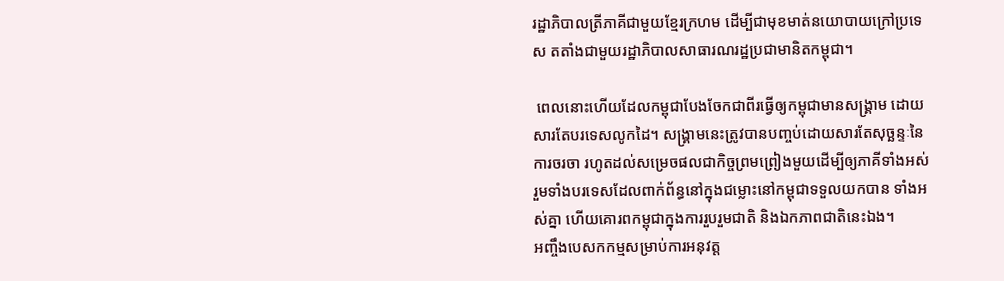រដ្ឋាភិបាលត្រីភាគីជាមួយខ្មែរក្រហម ដើម្បីជាមុខមាត់នយោបាយក្រៅប្រទេស តតាំងជាមួយរដ្ឋាភិបាលសាធារណរដ្ឋប្រជាមានិតកម្ពុជា។

 ពេលនោះហើយដែលកម្ពុជាបែងចែកជាពីរធ្វើឲ្យកម្ពុជាមានសង្គ្រាម ដោយសារតែបរទេសលូកដៃ។ សង្គ្រាមនេះត្រូវបានបញ្ចប់ដោយសារតែសុច្ឆន្ទៈនៃការចរចា រហូតដល់សម្រេចផលជាកិច្ចព្រមព្រៀងមួយដើម្បីឲ្យភាគីទាំងអស់ រួមទាំងបរទេសដែលពាក់ព័ន្ធនៅក្នុងជម្លោះនៅកម្ពុជាទទួលយកបាន ទាំងអស់គ្នា ហើយគោរពកម្ពុជាក្នុងការរួបរួមជាតិ និងឯកភាពជាតិនេះឯង។
អញ្ចឹងបេសកកម្មសម្រាប់ការអនុវត្ត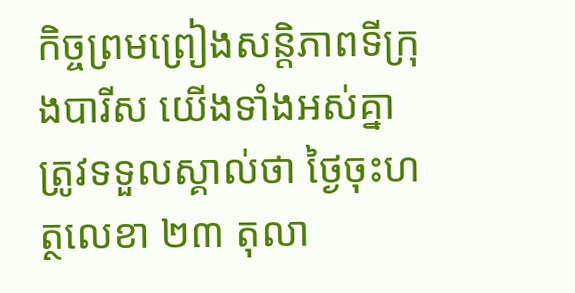កិច្ចព្រមព្រៀងសន្តិភាពទីក្រុងបារីស យើងទាំងអស់គ្នា ត្រូវទទួលស្គាល់ថា ថ្ងៃចុះហត្ថលេខា ២៣ តុលា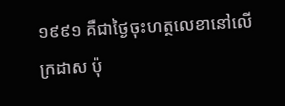១៩៩១ គឺជាថ្ងៃចុះហត្ថលេខានៅលើក្រដាស ប៉ុ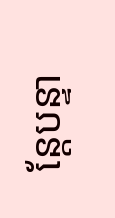ន្តែបន្ទា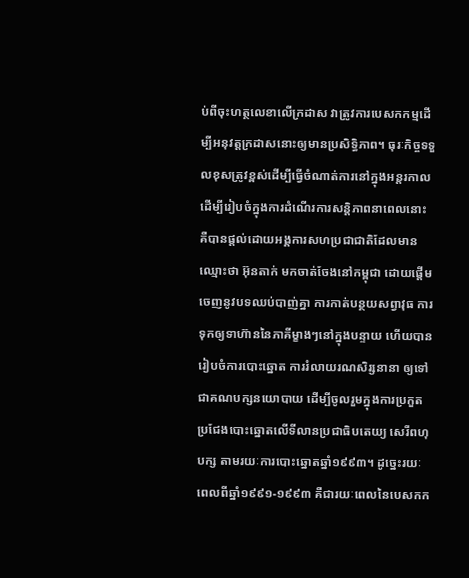ប់ពីចុះហត្ថលេខាលើក្រដាស វាត្រូវការបេសកកម្មដើម្បីអនុវត្តក្រដាសនោះឲ្យមានប្រសិទ្ធិភាព។ ធុរៈកិច្ចទទួលខុសត្រូវខ្ពស់ដើម្បីធ្វើចំណាត់ការនៅក្នុងអន្តរកាល ដើម្បីរៀបចំក្នុងការដំណើរការសន្តិភាពនាពេលនោះ គឺបានផ្តល់ដោយអង្គការសហប្រជាជាតិដែលមានឈ្មោះថា អ៊ុនតាក់ មកចាត់ចែងនៅកម្ពុជា ដោយផ្តើមចេញនូវបទឈប់បាញ់គ្នា ការកាត់បន្ថយសព្វាវុធ ការទុកឲ្យទាហ៊ាននៃភាគីម្ខាងៗនៅក្នុងបន្ទាយ ហើយបានរៀបចំការបោះឆ្នោត ការរំលាយរណសិរ្សនានា ឲ្យទៅជាគណបក្សនយោបាយ ដើម្បីចូលរួមក្នុងការប្រកួតប្រជែងបោះឆ្នោតលើទីលានប្រជាធិបតេយ្យ សេរីពហុបក្ស តាមរយៈការបោះឆ្នោតឆ្នាំ១៩៩៣។ ដូច្នេះរយៈពេលពីឆ្នាំ១៩៩១-១៩៩៣ គឺជារយៈពេលនៃបេសកក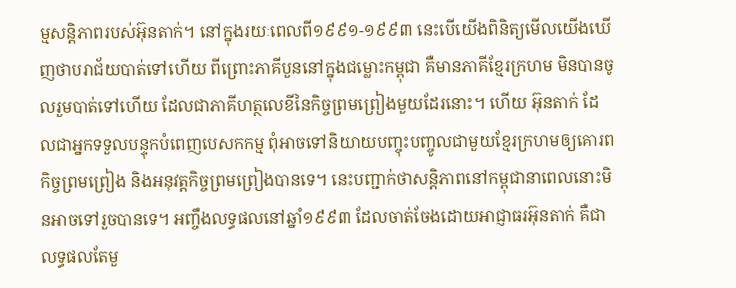ម្មសន្តិភាពរបស់អ៊ុនតាក់។ នៅក្នុងរយៈពេលពី១៩៩១-១៩៩៣ នេះបើយើងពិនិត្យមើលយើងឃើញថាបរាជ័យបាត់ទៅហើយ ពីព្រោះភាគីបួននៅក្នុងជម្លោះកម្ពុជា គឺមានភាគីខ្មែរក្រហម មិនបានចូលរួមបាត់ទៅហើយ ដែលជាភាគីហត្ថលេខីនៃកិច្ចព្រមព្រៀងមួយដែរនោះ។ ហើយ អ៊ុនតាក់ ដែលជាអ្នកទទួលបន្ទុកបំពេញបេសកកម្ម ពុំអាចទៅនិយាយបញ្ចុះបញ្ចូលជាមួយខ្មែរក្រហមឲ្យគោរពកិច្ចព្រមព្រៀង និងអនុវត្តកិច្ចព្រមព្រៀងបានទេ។ នេះបញ្ជាក់ថាសន្តិភាពនៅកម្ពុជានាពេលនោះមិនអាចទៅរួចបានទេ។ អញ្ចឹងលទ្ធផលនៅឆ្នាំ១៩៩៣ ដែលចាត់ចែងដោយអាជ្ញាធរអ៊ុនតាក់ គឺជាលទ្ធផលតែមួ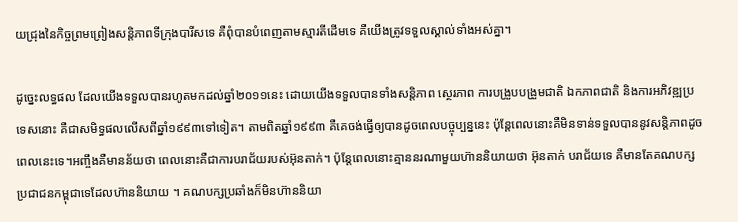យជ្រុងនៃកិច្ចព្រមព្រៀងសន្តិភាពទីក្រុងបារីសទេ គឺពុំបានបំពេញតាមស្មារតីដើមទេ គឺយើងត្រូវទទួលស្គាល់ទាំងអស់គ្នា។

ដូច្នេះលទ្ធផល ដែលយើងទទួលបានរហូតមកដល់ឆ្នាំ២០១១នេះ ដោយយើងទទួលបានទាំងសន្តិភាព ស្ថេរភាព ការបង្រួបបង្រួមជាតិ ឯកភាពជាតិ និងការអភិវឌ្ឍប្រទេសនោះ គឺជាសមិទ្ធផលលើសពីឆ្នាំ១៩៩៣ទៅទៀត។ តាមពិតឆ្នាំ១៩៩៣ គឺគេចង់ធ្វើឲ្យបានដូចពេលបច្ចុប្បន្ននេះ ប៉ុន្តែពេលនោះគឺមិនទាន់ទទួលបាននូវសន្តិភាពដូចពេលនេះទេ។អញ្ចឹងគឺមានន័យថា ពេលនោះគឺជាការបរាជ័យរបស់អ៊ុនតាក់។ ប៉ុន្តែពេលនោះគ្មាននរណាមួយហ៊ាននិយាយថា អ៊ុនតាក់ បរាជ័យទេ គឺមានតែគណបក្សប្រជាជនកម្ពុជាទេដែលហ៊ាននិយាយ ។ គណបក្សប្រឆាំងក៏មិនហ៊ាននិយា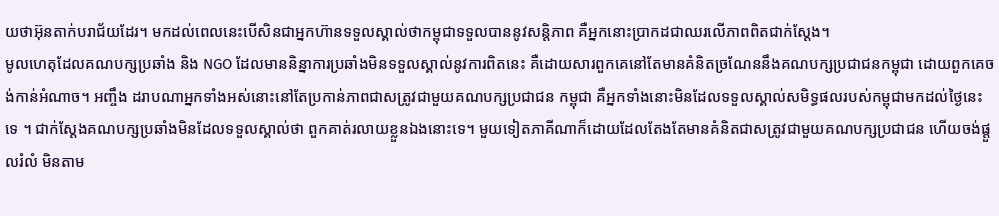យថាអ៊ុនតាក់បរាជ័យដែរ។ មកដល់ពេលនេះបើសិនជាអ្នកហ៊ានទទួលស្គាល់ថាកម្ពុជាទទួលបាននូវសន្តិភាព គឺអ្នកនោះប្រាកដជាឈរលើភាពពិតជាក់ស្តែង។
មូលហេតុដែលគណបក្សប្រឆាំង និង NGO ដែលមាននិន្នាការប្រឆាំងមិនទទួលស្គាល់នូវការពិតនេះ គឺដោយសារពួកគេនៅតែមានគំនិតច្រណែននឹងគណបក្សប្រជាជនកម្ពុជា ដោយពួកគេចង់កាន់អំណាច។ អញ្ចឹង ដរាបណាអ្នកទាំងអស់នោះនៅតែប្រកាន់ភាពជាសត្រូវជាមួយគណបក្សប្រជាជន កម្ពុជា គឺអ្នកទាំងនោះមិនដែលទទួលស្គាល់សមិទ្ធផលរបស់កម្ពុជាមកដល់ថ្ងៃនេះទេ ។ ជាក់ស្តែងគណបក្សប្រឆាំងមិនដែលទទួលស្គាល់ថា ពួកគាត់រលាយខ្លួនឯងនោះទេ។ មួយទៀតភាគីណាក៏ដោយដែលតែងតែមានគំនិតជាសត្រូវជាមួយគណបក្សប្រជាជន ហើយចង់ផ្តួលរំលំ មិនតាម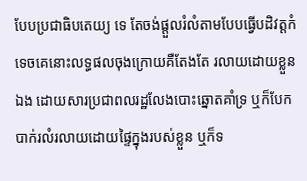បែបប្រជាធិបតេយ្យ ទេ តែចង់ផ្តួលរំលំតាមបែបធ្វើបដិវត្តកំទេចគេនោះលទ្ធផលចុងក្រោយគឺតែងតែ រលាយដោយខ្លួនឯង ដោយសារប្រជាពលរដ្ឋលែងបោះឆ្នោតគាំទ្រ ឬក៏បែកបាក់រលំរលាយដោយផ្ទៃក្នុងរបស់ខ្លួន ឬក៏ទ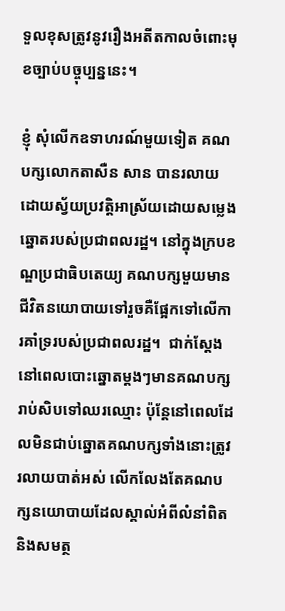ទួលខុសត្រូវនូវរឿងអតីតកាលចំពោះមុខច្បាប់បច្ចុប្បន្ននេះ។

ខ្ញុំ សុំលើកឧទាហរណ៍មួយទៀត គណបក្សលោកតាសឺន សាន បានរលាយដោយស្វ័យប្រវត្តិអាស្រ័យដោយសម្លេងឆ្នោតរបស់ប្រជាពលរដ្ឋ។ នៅក្នុងក្របខណ្ឌប្រជាធិបតេយ្យ គណបក្សមួយមានជីវិតនយោបាយទៅរួចគឺផ្អែកទៅលើការគាំទ្ររបស់ប្រជាពលរដ្ឋ។  ជាក់ស្តែង នៅពេលបោះឆ្នោតម្តងៗមានគណបក្សរាប់សិបទៅឈរឈ្មោះ ប៉ុន្តែនៅពេលដែលមិនជាប់ឆ្នោតគណបក្សទាំងនោះត្រូវរលាយបាត់អស់ លើកលែងតែគណបក្សនយោបាយដែលស្គាល់អំពីលំនាំពិត និងសមត្ថ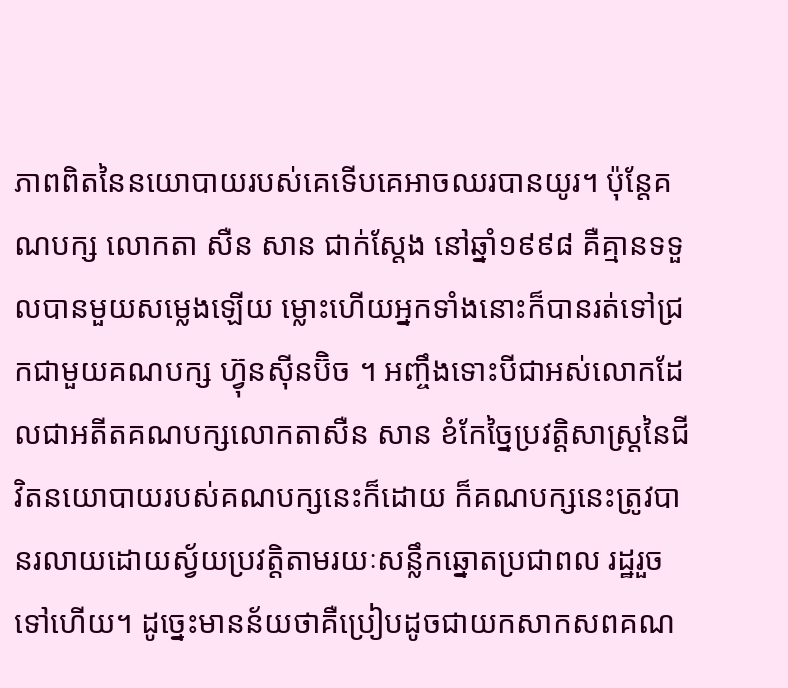ភាពពិតនៃនយោបាយរបស់គេទើបគេអាចឈរបានយូរ។ ប៉ុន្តែគណបក្ស លោកតា សឺន សាន ជាក់ស្តែង នៅឆ្នាំ១៩៩៨ គឺគ្មានទទួលបានមួយសម្លេងឡើយ ម្លោះហើយអ្នកទាំងនោះក៏បានរត់ទៅជ្រកជាមួយគណបក្ស ហ្វ៊ុនស៊ីនប៊ិច ។ អញ្ចឹងទោះបីជាអស់លោកដែលជាអតីតគណបក្សលោកតាសឺន សាន ខំកែច្នៃប្រវត្តិសាស្ត្រនៃជីវិតនយោបាយរបស់គណបក្សនេះក៏ដោយ ក៏គណបក្សនេះត្រូវបានរលាយដោយស្វ័យប្រវត្តិតាមរយៈសន្លឹកឆ្នោតប្រជាពល រដ្ឋរួចទៅហើយ។ ដូច្នេះមានន័យថាគឺប្រៀបដូចជាយកសាកសពគណ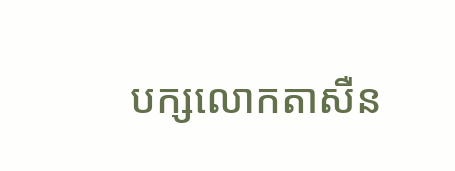បក្សលោកតាសឺន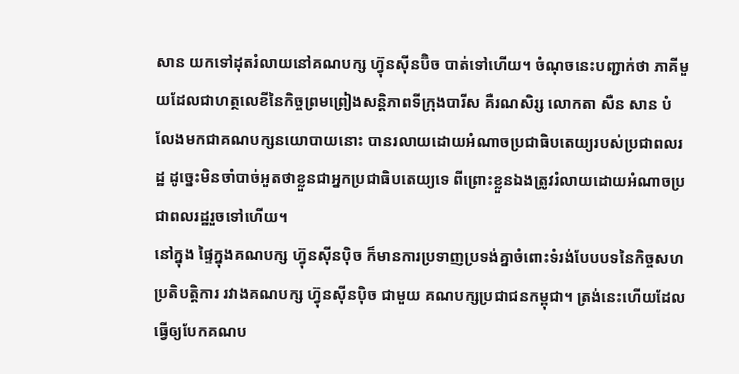សាន យកទៅដុតរំលាយនៅគណបក្ស ហ្វ៊ុនស៊ីនប៊ិច បាត់ទៅហើយ។ ចំណុចនេះបញ្ជាក់ថា ភាគីមួយដែលជាហត្ថលេខីនៃកិច្ចព្រមព្រៀងសន្តិភាពទីក្រុងបារីស គឺរណសិរ្ស លោកតា សឺន សាន បំលែងមកជាគណបក្សនយោបាយនោះ បានរលាយដោយអំណាចប្រជាធិបតេយ្យរបស់ប្រជាពលរដ្ឋ ដូច្នេះមិនចាំបាច់អួតថាខ្លួនជាអ្នកប្រជាធិបតេយ្យទេ ពីព្រោះខ្លួនឯងត្រូវរំលាយដោយអំណាចប្រជាពលរដ្ឋរួចទៅហើយ។
នៅក្នុង ផ្ទៃក្នុងគណបក្ស ហ្វ៊ុនស៊ីនប៉ិច ក៏មានការប្រទាញប្រទង់គ្នាចំពោះទំរង់បែបបទនៃកិច្ចសហប្រតិបត្តិការ រវាងគណបក្ស ហ្វ៊ុនស៊ីនប៉ិច ជាមួយ គណបក្សប្រជាជនកម្ពុជា។ ត្រង់នេះហើយដែលធ្វើឲ្យបែកគណប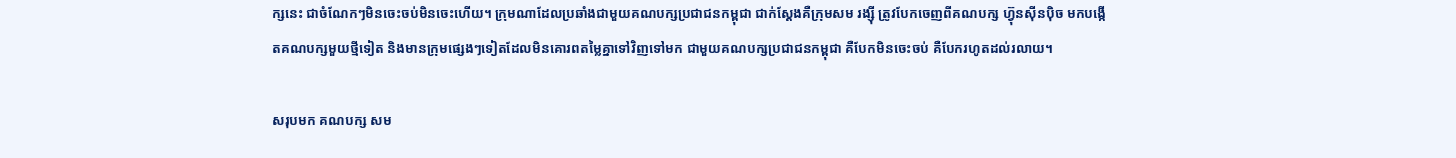ក្សនេះ ជាចំណែកៗមិនចេះចប់មិនចេះហើយ។ ក្រុមណាដែលប្រឆាំងជាមួយគណបក្សប្រជាជនកម្ពុជា ជាក់ស្តែងគឺក្រុមសម រង្ស៊ី ត្រូវបែកចេញពីគណបក្ស ហ្វ៊ុនស៊ីនប៉ិច មកបង្កើតគណបក្សមួយថ្មីទៀត និងមានក្រុមផ្សេងៗទៀតដែលមិនគោរពតម្លៃគ្នាទៅវិញទៅមក ជាមួយគណបក្សប្រជាជនកម្ពុជា គឺបែកមិនចេះចប់ គឺបែករហូតដល់រលាយ។

សរុបមក គណបក្ស សម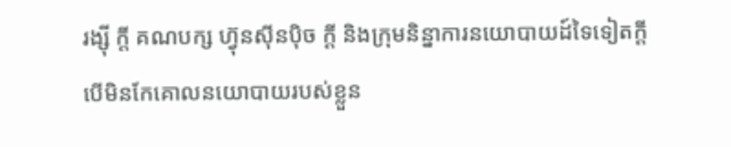រង្ស៊ី ក្តី គណបក្ស ហ្វ៊ុនស៊ីនប៉ិច ក្តី និងក្រុមនិន្នាការនយោបាយដ៍ទៃទៀតក្តី បើមិនកែគោលនយោបាយរបស់ខ្លួន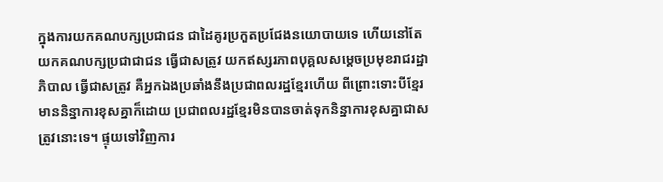ក្នុងការយកគណបក្សប្រជាជន ជាដៃគូរប្រកួតប្រជែងនយោបាយទេ ហើយនៅតែយកគណបក្សប្រជាជាជន ធ្វើជាសត្រូវ យកឥស្សរភាពបុគ្គលសម្តេចប្រមុខរាជរដ្ឋាភិបាល ធ្វើជាសត្រូវ គឺអ្នកឯងប្រឆាំងនឹងប្រជាពលរដ្ឋខ្មែរហើយ ពីព្រោះទោះបីខ្មែរមាននិន្នាការខុសគ្នាក៏ដោយ ប្រជាពលរដ្ឋខ្មែរមិនបានចាត់ទុកនិន្នាការខុសគ្នាជាសត្រូវនោះទេ។ ផ្ទុយទៅវិញការ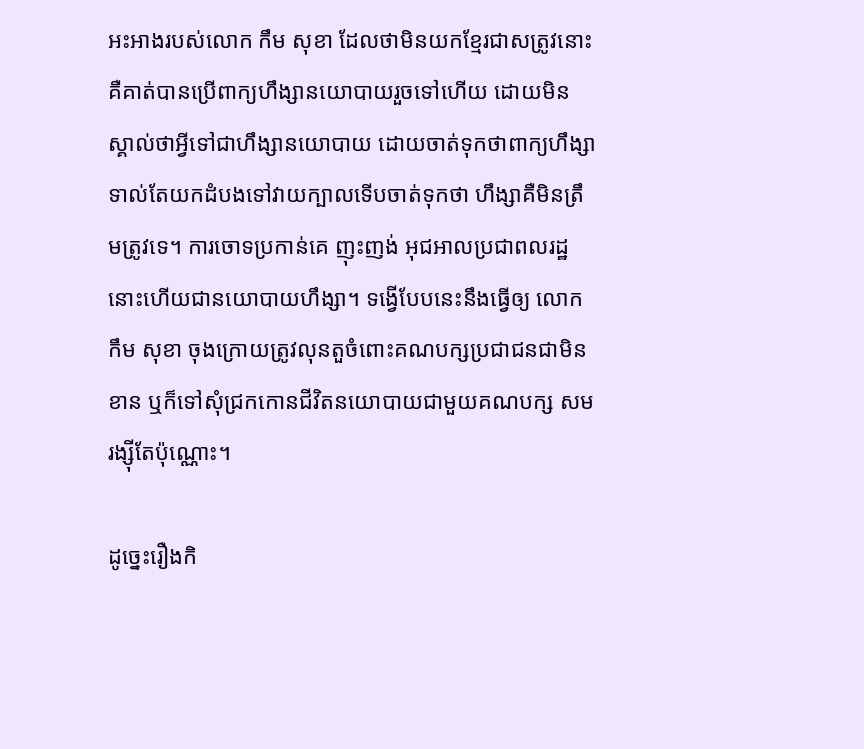អះអាងរបស់លោក កឹម សុខា ដែលថាមិនយកខ្មែរជាសត្រូវនោះ គឺគាត់បានប្រើពាក្យហឹង្សានយោបាយរួចទៅហើយ ដោយមិនស្គាល់ថាអ្វីទៅជាហឹង្សានយោបាយ ដោយចាត់ទុកថាពាក្យហឹង្សាទាល់តែយកដំបងទៅវាយក្បាលទើបចាត់ទុកថា ហឹង្សាគឺមិនត្រឹមត្រូវទេ។ ការចោទប្រកាន់គេ ញុះញង់ អុជអាលប្រជាពលរដ្ឋ នោះហើយជានយោបាយហឹង្សា។ ទង្វើបែបនេះនឹងធ្វើឲ្យ លោក កឹម សុខា ចុងក្រោយត្រូវលុនតួចំពោះគណបក្សប្រជាជនជាមិនខាន ឬក៏ទៅសុំជ្រកកោនជីវិតនយោបាយជាមួយគណបក្ស សម រង្ស៊ីតែប៉ុណ្ណោះ។

ដូច្នេះរឿងកិ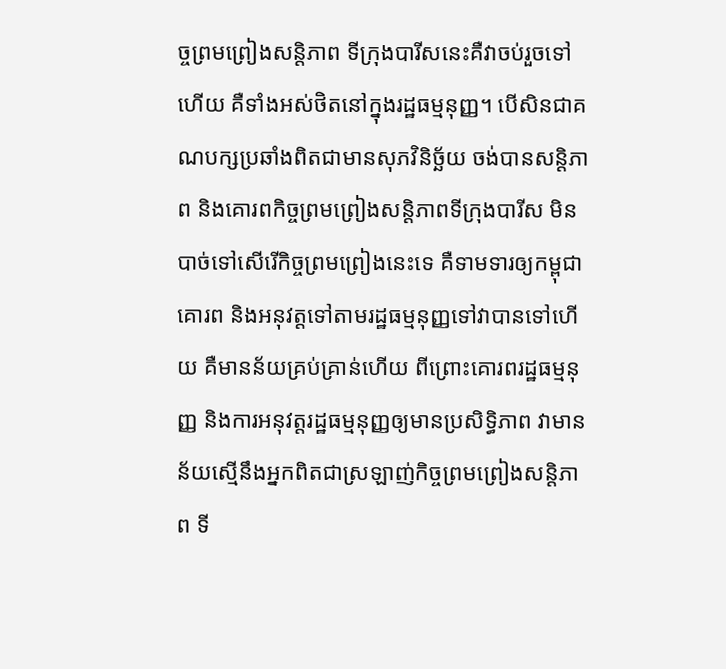ច្ចព្រមព្រៀងសន្តិភាព ទីក្រុងបារីសនេះគឺវាចប់រួចទៅហើយ គឺទាំងអស់ថិតនៅក្នុងរដ្ឋធម្មនុញ្ញ។ បើសិនជាគណបក្សប្រឆាំងពិតជាមានសុភវិនិច្ឆ័យ ចង់បានសន្តិភាព និងគោរពកិច្ចព្រមព្រៀងសន្តិភាពទីក្រុងបារីស មិនបាច់ទៅសើរើកិច្ចព្រមព្រៀងនេះទេ គឺទាមទារឲ្យកម្ពុជាគោរព និងអនុវត្តទៅតាមរដ្ឋធម្មនុញ្ញទៅវាបានទៅហើយ គឺមានន័យគ្រប់គ្រាន់ហើយ ពីព្រោះគោរពរដ្ឋធម្មនុញ្ញ និងការអនុវត្តរដ្ឋធម្មនុញ្ញឲ្យមានប្រសិទ្ធិភាព វាមានន័យស្មើនឹងអ្នកពិតជាស្រឡាញ់កិច្ចព្រមព្រៀងសន្តិភាព ទី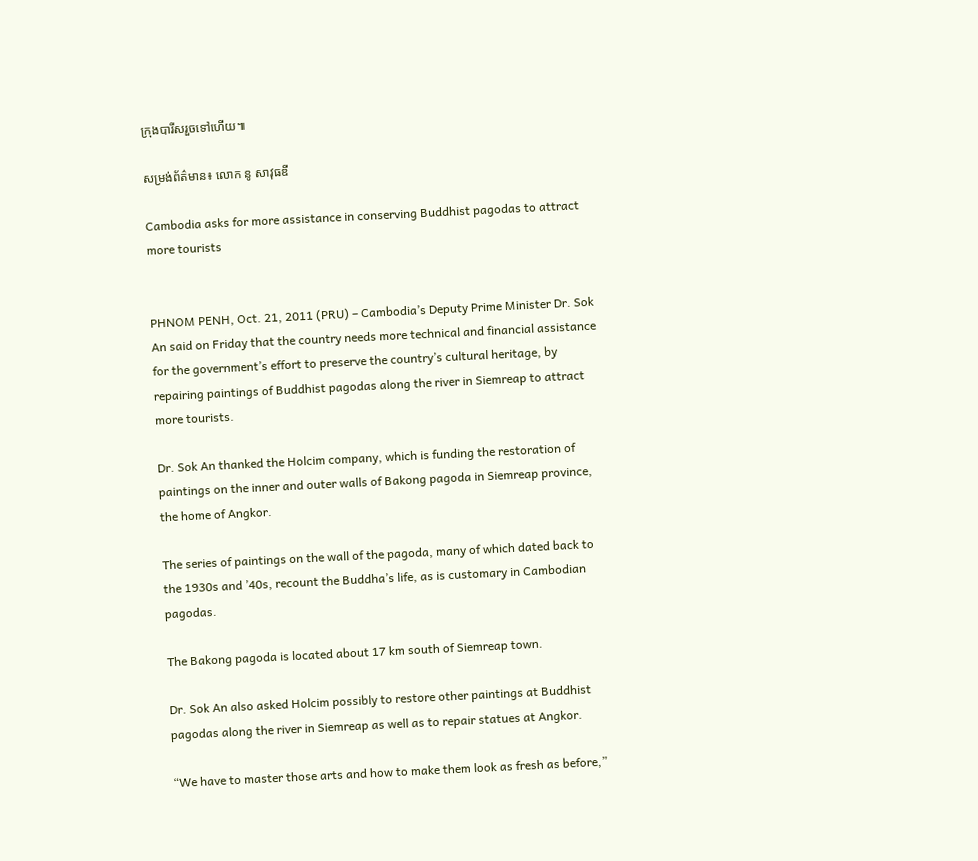ក្រុងបារីសរួចទៅហើយ៕

សម្រង់ព័ត៌មាន៖ លោក នូ សាវុធឌី

Cambodia asks for more assistance in conserving Buddhist pagodas to attract more tourists


PHNOM PENH, Oct. 21, 2011 (PRU) – Cambodia’s Deputy Prime Minister Dr. Sok An said on Friday that the country needs more technical and financial assistance for the government’s effort to preserve the country’s cultural heritage, by repairing paintings of Buddhist pagodas along the river in Siemreap to attract more tourists.

Dr. Sok An thanked the Holcim company, which is funding the restoration of paintings on the inner and outer walls of Bakong pagoda in Siemreap province, the home of Angkor.

The series of paintings on the wall of the pagoda, many of which dated back to the 1930s and ’40s, recount the Buddha’s life, as is customary in Cambodian pagodas.

The Bakong pagoda is located about 17 km south of Siemreap town.

Dr. Sok An also asked Holcim possibly to restore other paintings at Buddhist pagodas along the river in Siemreap as well as to repair statues at Angkor.

“We have to master those arts and how to make them look as fresh as before,”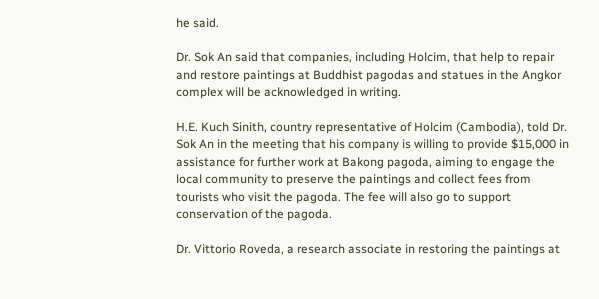he said.

Dr. Sok An said that companies, including Holcim, that help to repair and restore paintings at Buddhist pagodas and statues in the Angkor complex will be acknowledged in writing.

H.E. Kuch Sinith, country representative of Holcim (Cambodia), told Dr. Sok An in the meeting that his company is willing to provide $15,000 in assistance for further work at Bakong pagoda, aiming to engage the local community to preserve the paintings and collect fees from tourists who visit the pagoda. The fee will also go to support conservation of the pagoda.

Dr. Vittorio Roveda, a research associate in restoring the paintings at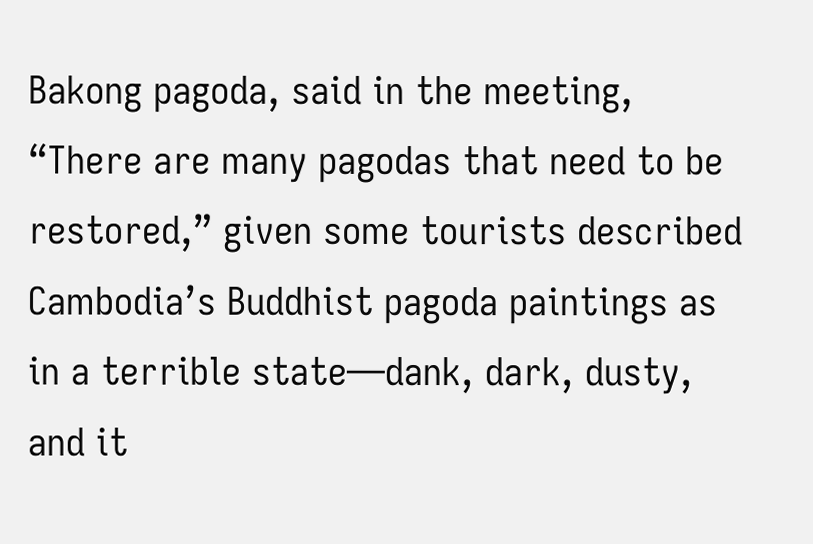Bakong pagoda, said in the meeting, “There are many pagodas that need to be restored,” given some tourists described Cambodia’s Buddhist pagoda paintings as in a terrible state—dank, dark, dusty, and it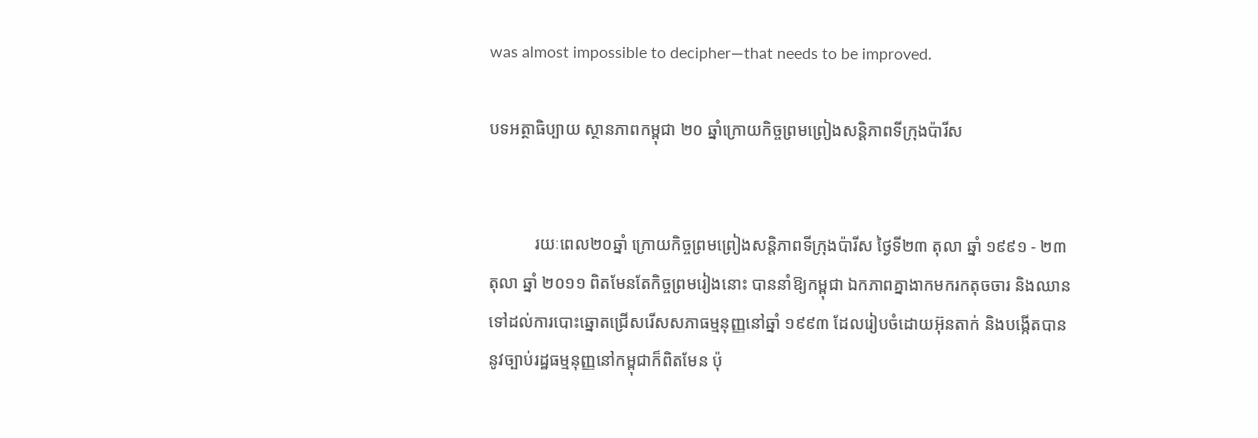was almost impossible to decipher—that needs to be improved.

បទអត្ថាធិប្បាយ ស្ថានភាពកម្ពុជា ២០ ឆ្នាំក្រោយកិច្ចព្រមព្រៀងសន្តិភាពទីក្រុងប៉ារីស


           រយៈពេល២០ឆ្នាំ ក្រោយកិច្ចព្រមព្រៀងសន្តិភាពទីក្រុងប៉ារីស ថ្ងៃទី២៣ តុលា ឆ្នាំ ១៩៩១ ‑ ២៣ តុលា ឆ្នាំ ២០១១ ពិតមែនតែកិច្ចព្រមរៀងនោះ បាននាំឱ្យកម្ពុជា ឯកភាពគ្នាងាកមករកតុចចារ និងឈានទៅដល់ការបោះឆ្នោតជ្រើសរើសសភាធម្មនុញ្ញនៅឆ្នាំ ១៩៩៣ ដែលរៀបចំដោយអ៊ុនតាក់ និងបង្កើតបាននូវច្បាប់រដ្ឋធម្មនុញ្ញនៅកម្ពុជាក៏ពិតមែន ប៉ុ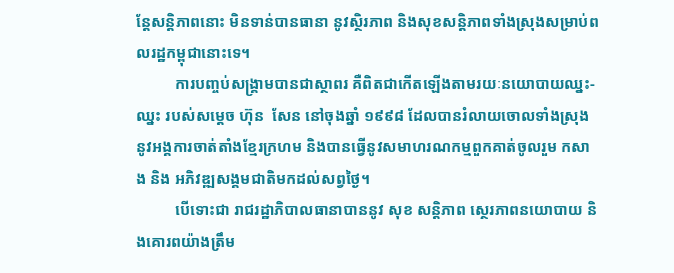ន្តែសន្តិភាពនោះ មិនទាន់បានធានា នូវស្ថិរភាព និងសុខសន្តិភាពទាំងស្រុងសម្រាប់ពលរដ្ឋកម្ពុជានោះទេ។
          ការបញ្ចប់សង្គ្រាមបានជាស្ថាពរ គឺពិតជាកើតឡើងតាមរយៈនយោបាយឈ្នះ‑ឈ្នះ របស់សម្តេច ហ៊ុន  សែន នៅចុងឆ្នាំ ១៩៩៨ ដែលបានរំលាយចោលទាំងស្រុងនូវអង្គការចាត់តាំងខ្មែរក្រហម និងបានធ្វើនូវសមាហរណកម្មពួកគាត់ចូលរួម កសាង និង អភិវឌ្ឍសង្គមជាតិមកដល់សព្វថ្ងៃ។
          បើទោះជា រាជរដ្ឋាភិបាលធានាបាននូវ សុខ សន្តិភាព ស្ថេរភាពនយោបាយ និងគោរពយ៉ាងត្រឹម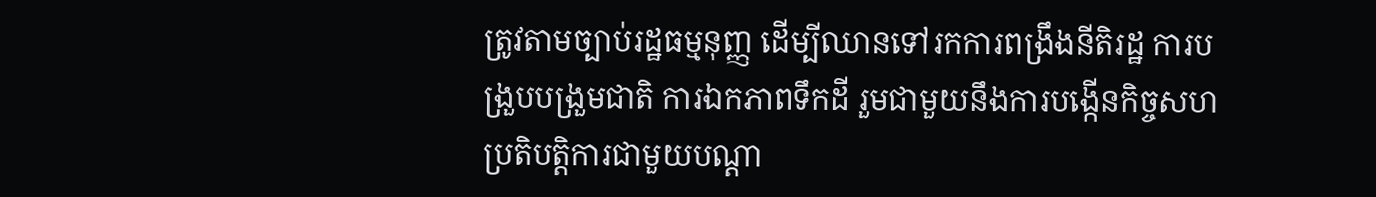ត្រូវតាមច្បាប់រដ្ឋធម្មនុញ្ញ ដើម្បីឈានទៅរកការពង្រឹងនីតិរដ្ឋ ការបង្រួបបង្រួមជាតិ ការឯកភាពទឹកដី រួមជាមួយនឹងការបង្កើនកិច្ចសហប្រតិបត្តិការជាមួយបណ្តា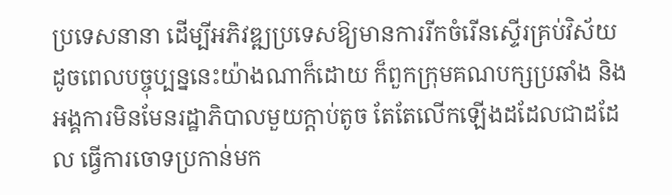ប្រទេសនានា ដើម្បីអភិវឌ្ឍប្រទេសឱ្យមានការរីកចំរើនស្ទើរគ្រប់វិស័យ ដូចពេលបច្ចុប្បន្ននេះយ៉ាងណាក៏ដោយ ក៏ពួកក្រុមគណបក្សប្រឆាំង និងអង្គការមិនមែនរដ្ឋាភិបាលមួយក្តាប់តូច តែតែលើកឡើងដដែលជាដដែល ធ្វើការចោទប្រកាន់មក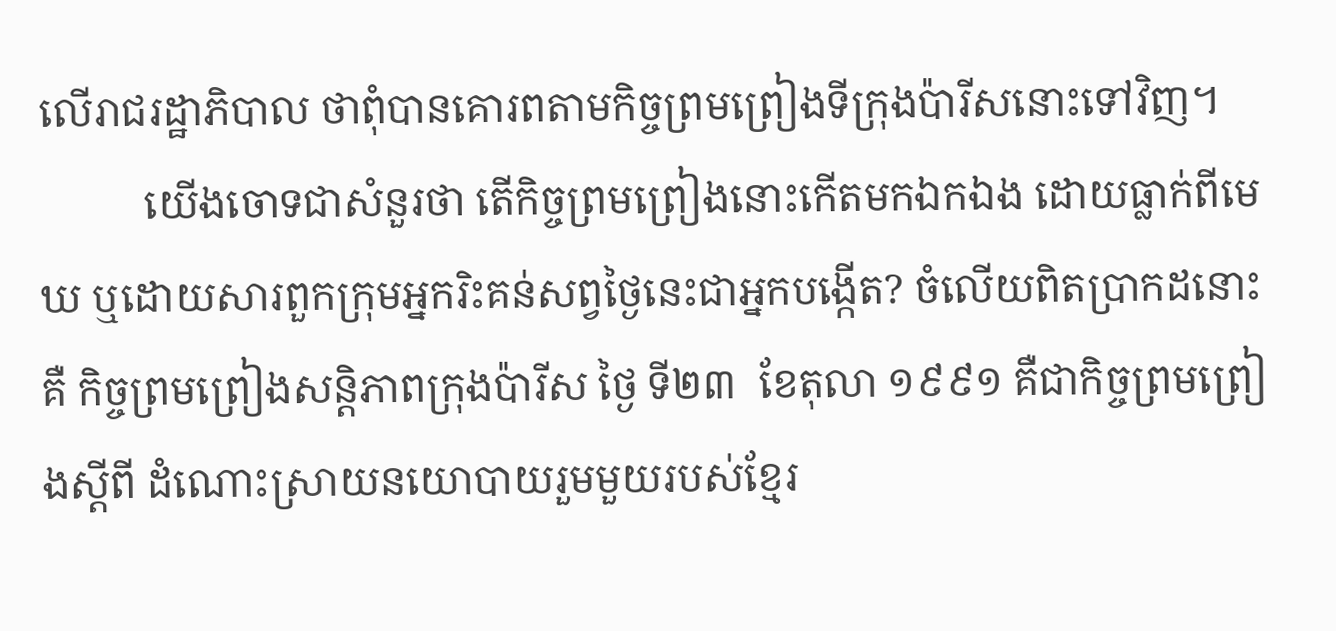លើរាជរដ្ឋាភិបាល ថាពុំបានគោរពតាមកិច្ចព្រមព្រៀងទីក្រុងប៉ារីសនោះទៅវិញ។
          យើងចោទជាសំនួរថា តើកិច្ចព្រមព្រៀងនោះកើតមកឯកឯង ដោយធ្លាក់ពីមេឃ ឬដោយសារពួកក្រុមអ្នករិះគន់សព្វថ្ងៃនេះជាអ្នកបង្កើត? ចំលើយពិតប្រាកដនោះ គឺ កិច្ចព្រមព្រៀងសន្តិភាពក្រុងប៉ារីស ថ្ងៃ ទី២៣  ខែតុលា ១៩៩១ គឺជាកិច្ចព្រមព្រៀងស្តីពី ដំណោះស្រាយនយោបាយរួមមួយរបស់ខ្មែរ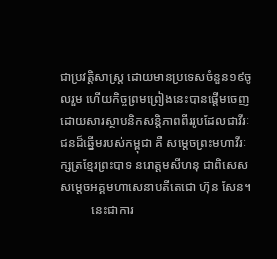ជាប្រវត្តិសាស្រ្ត ដោយមានប្រទេសចំនួន១៩ចូលរួម ហើយកិច្ចព្រមព្រៀងនេះបានផ្តើមចេញ ដោយសារស្ថាបនិកសន្តិភាពពីររូបដែលជាវីរៈជនដ៏ឆ្នើមរបស់កម្ពុជា គឺ សម្តេចព្រះមហាវីរៈក្សត្រខ្មែរព្រះបាទ នរោត្តមសីហនុ ជាពិសេស សម្តេចអគ្គមហាសេនាបតីតេជោ ហ៊ុន សែន។
          នេះជាការ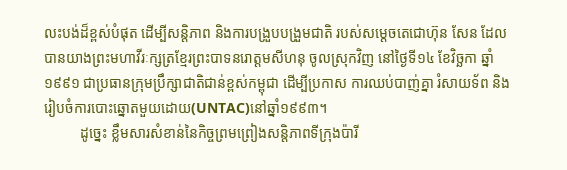លះបង់ដ៏ខ្ពស់បំផុត ដើម្បីសន្តិភាព និងការបង្រួបបង្រួមជាតិ របស់សម្តេចតេជោហ៊ុន សែន ដែលបានយាងព្រះមហាវីរៈក្សត្រខ្មែរព្រះបាទនរោត្តមសីហនុ ចូលស្រុកវិញ នៅថ្ងៃទី១៤ ខែវិច្ឆកា ឆ្នាំ១៩៩១ ជាប្រធានក្រុមប្រឹក្សាជាតិជាន់ខ្ពស់កម្ពុជា ដើម្បីប្រកាស ការឈប់បាញ់គ្នា រំសាយទ័ព និងរៀបចំការបោះឆ្នោតមួយដោយ(UNTAC)នៅឆ្នាំ១៩៩៣។
          ដូច្នេះ ខ្លឹមសារសំខាន់នៃកិច្ចព្រមព្រៀងសន្តិភាពទីក្រុងប៉ារី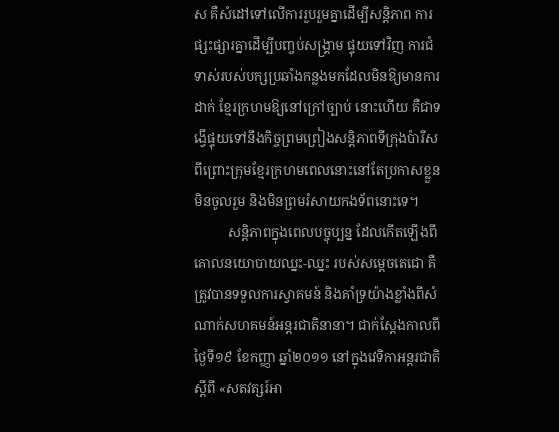ស គឺសំដៅទៅលើការរួបរួមគ្នាដើម្បីសន្តិភាព ការផ្សះផ្សារគ្នាដើម្បីបញ្ចប់សង្គ្រាម ផ្ទុយទៅវិញ ការជំទាស់របស់បក្សប្រឆាំងកន្លងមកដែលមិនឱ្យមានការដាក់ ខ្មែរក្រហមឱ្យនៅក្រៅច្បាប់ នោះហើយ គឺជាទង្វើផ្ទុយទៅនឹងកិច្ចព្រមព្រៀងសន្តិភាពទីក្រុងប៉ារីស ពីព្រោះក្រុមខ្មែរក្រហមពេលនោះនៅតែប្រកាសខ្លួនមិនចូលរួម និងមិនព្រមរំសាយកងទ័ពនោះទេ។
          សន្តិភាពក្នុងពេលបច្ចុប្បន្ន ដែលកើតឡើងពីគោលនយោបាយឈ្នះ‑ឈ្នះ របស់សម្តេចតេជោ គឺត្រូវបានទទួលការស្វាគមន៍ និងគាំទ្រយ៉ាងខ្លាំងពីសំណាក់សហគមន៍អន្តរជាតិនានា។ ជាក់ស្តែងកាលពីថ្ងៃទី១៩ ខែកញ្ញា ឆ្នាំ២០១១ នៅក្នុងវេទិកាអន្តរជាតិស្តីពី «សតវត្សរ៍អា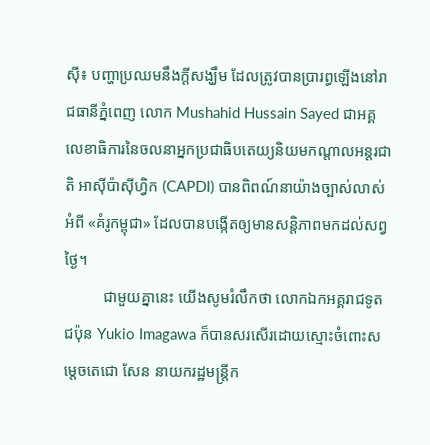ស៊ី៖ បញ្ហាប្រឈមនឹងក្តីសង្ឃឹម ដែលត្រូវបានប្រារព្ធឡើងនៅរាជធានីភ្នំពេញ លោក Mushahid Hussain Sayed ជាអគ្គលេខាធិការនៃចលនាអ្នកប្រជាធិបតេយ្យនិយមកណ្តាលអន្តរជាតិ អាស៊ីប៉ាស៊ីហ្វិក (CAPDI) បានពិពណ៍នាយ៉ាងច្បាស់លាស់អំពី «គំរូកម្ពុជា» ដែលបានបង្កើតឲ្យមានសន្តិភាពមកដល់សព្វថ្ងៃ។
          ជាមួយគ្នានេះ យើងសូមរំលឹកថា លោកឯកអគ្គរាជទូតជប៉ុន Yukio Imagawa ក៏បានសរសើរដោយស្មោះចំពោះសម្តេចតេជោ សែន នាយករដ្ឋមន្ត្រីក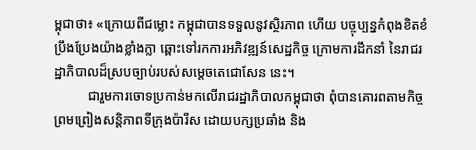ម្ពុជាថា៖ «ក្រោយពីជម្លោះ កម្ពុជាបានទទួលនូវស្ថិរភាព ហើយ បច្ចុប្បន្នកំពុងខិតខំប្រឹងប្រែងយ៉ាងខ្លាំងក្លា ឆ្ពោះទៅរកការអភិវឌ្ឍន៍សេដ្ឋកិច្ច ក្រោមការដឹកនាំ នៃរាជរដ្ឋាភិបាលដ៏ស្របច្បាប់របស់សម្តេចតេជោសែន នេះ។
          ជារួមការចោទប្រកាន់មកលើរាជរដ្ឋាភិបាលកម្ពុជាថា ពុំបានគោរពតាមកិច្ចព្រមព្រៀងសន្តិភាពទីក្រុងប៉ារីស ដោយបក្សប្រឆាំង និង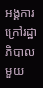អង្គការក្រៅរដ្ឋាភិបាលមួយ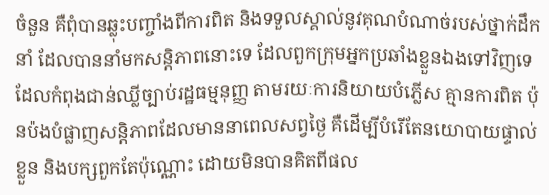ចំនួន គឺពុំបានឆ្លុះបញ្ចាំងពីការពិត និងទទួលស្គាល់នូវគុណបំណាច់របស់ថ្នាក់ដឹកនាំ ដែលបាននាំមកសន្តិភាពនោះទេ ដែលពួកក្រុមអ្នកប្រឆាំងខ្លួនឯងទៅវិញទេ ដែលកំពុងជាន់ឈ្លីច្បាប់រដ្ឋធម្មនុញ្ញ តាមរយៈការនិយាយបំភ្លើស គ្មានការពិត ប៉ុនប៉ងបំផ្លាញសន្តិភាពដែលមាននាពេលសព្វថ្ងៃ គឺដើម្បីបំរើតែនយោបាយផ្ទាល់ខ្លួន និងបក្សពួកតែប៉ុណ្ណោះ ដោយមិនបានគិតពីផល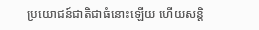ប្រយោជន៍ជាតិជាធំនោះឡើយ ហើយសន្តិ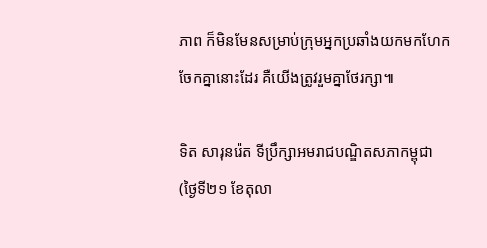ភាព ក៏មិនមែនសម្រាប់ក្រុមអ្នកប្រឆាំងយកមកហែកចែកគ្នានោះដែរ គឺយើងត្រូវរួមគ្នាថែរក្សា៕

ទិត សារុនរ៉េត ទីប្រឹក្សាអមរាជបណ្ឌិតសភាកម្ពុជា
(ថ្ងៃទី២១ ខែតុលា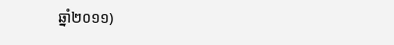ឆ្នាំ២០១១)